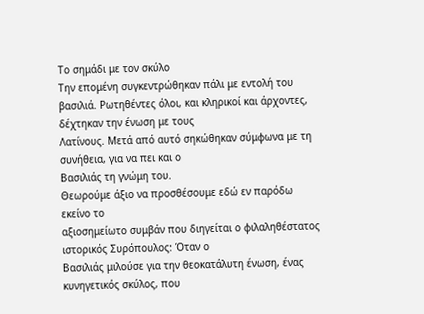Το σημάδι με τον σκύλο
Την επομένη συγκεντρώθηκαν πάλι με εντολή του
βασιλιά. Ρωτηθέντες όλοι, και κληρικοί και άρχοντες, δέχτηκαν την ένωση με τους
Λατίνους. Μετά από αυτό σηκώθηκαν σύμφωνα με τη συνήθεια, για να πει και ο
Βασιλιάς τη γνώμη του.
Θεωρούμε άξιο να προσθέσουμε εδώ εν παρόδω εκείνο το
αξιοσημείωτο συμβάν που διηγείται ο φιλαληθέστατος ιστορικός Συρόπουλος: Όταν ο
Βασιλιάς μιλούσε για την θεοκατάλυτη ένωση, ένας κυνηγετικός σκύλος, που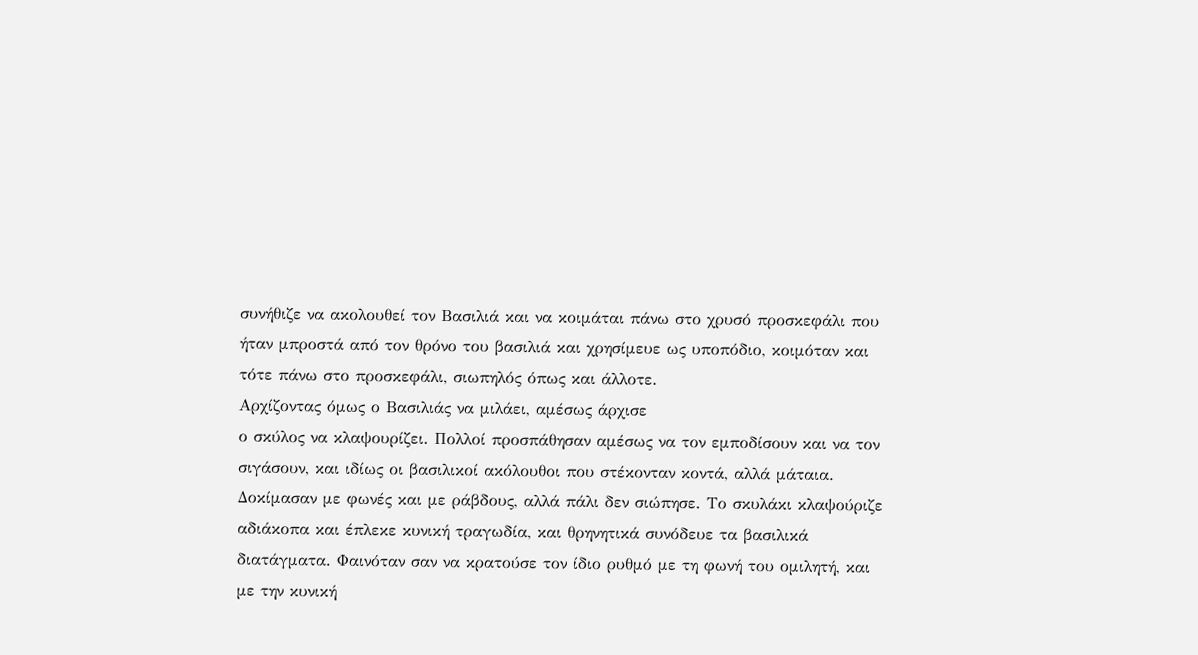συνήθιζε να ακολουθεί τον Βασιλιά και να κοιμάται πάνω στο χρυσό προσκεφάλι που
ήταν μπροστά από τον θρόνο του βασιλιά και χρησίμευε ως υποπόδιο, κοιμόταν και
τότε πάνω στο προσκεφάλι, σιωπηλός όπως και άλλοτε.
Αρχίζοντας όμως ο Βασιλιάς να μιλάει, αμέσως άρχισε
ο σκύλος να κλαψουρίζει. Πολλοί προσπάθησαν αμέσως να τον εμποδίσουν και να τον
σιγάσουν, και ιδίως οι βασιλικοί ακόλουθοι που στέκονταν κοντά, αλλά μάταια.
Δοκίμασαν με φωνές και με ράβδους, αλλά πάλι δεν σιώπησε. Το σκυλάκι κλαψούριζε
αδιάκοπα και έπλεκε κυνική τραγωδία, και θρηνητικά συνόδευε τα βασιλικά
διατάγματα. Φαινόταν σαν να κρατούσε τον ίδιο ρυθμό με τη φωνή του ομιλητή, και
με την κυνική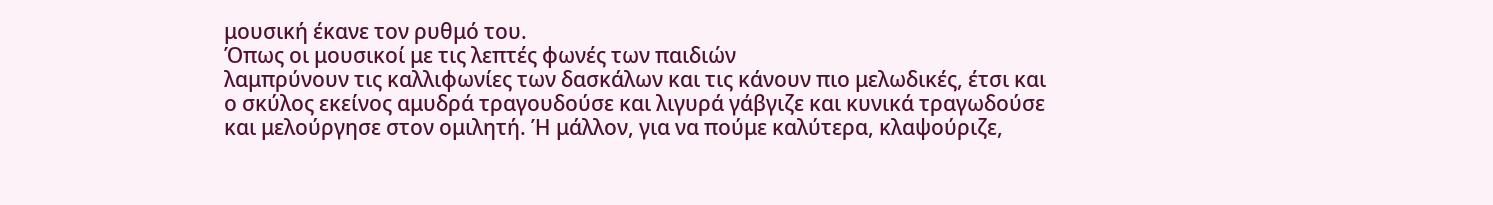μουσική έκανε τον ρυθμό του.
Όπως οι μουσικοί με τις λεπτές φωνές των παιδιών
λαμπρύνουν τις καλλιφωνίες των δασκάλων και τις κάνουν πιο μελωδικές, έτσι και
ο σκύλος εκείνος αμυδρά τραγουδούσε και λιγυρά γάβγιζε και κυνικά τραγωδούσε
και μελούργησε στον ομιλητή. Ή μάλλον, για να πούμε καλύτερα, κλαψούριζε,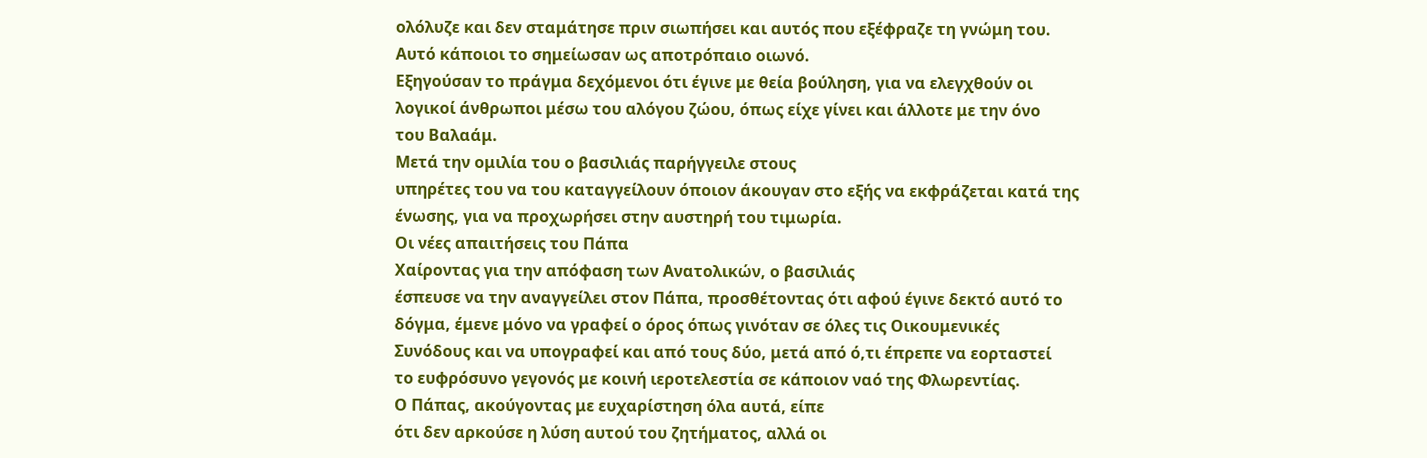ολόλυζε και δεν σταμάτησε πριν σιωπήσει και αυτός που εξέφραζε τη γνώμη του.
Αυτό κάποιοι το σημείωσαν ως αποτρόπαιο οιωνό.
Εξηγούσαν το πράγμα δεχόμενοι ότι έγινε με θεία βούληση, για να ελεγχθούν οι
λογικοί άνθρωποι μέσω του αλόγου ζώου, όπως είχε γίνει και άλλοτε με την όνο
του Βαλαάμ.
Μετά την ομιλία του ο βασιλιάς παρήγγειλε στους
υπηρέτες του να του καταγγείλουν όποιον άκουγαν στο εξής να εκφράζεται κατά της
ένωσης, για να προχωρήσει στην αυστηρή του τιμωρία.
Οι νέες απαιτήσεις του Πάπα
Χαίροντας για την απόφαση των Ανατολικών, ο βασιλιάς
έσπευσε να την αναγγείλει στον Πάπα, προσθέτοντας ότι αφού έγινε δεκτό αυτό το
δόγμα, έμενε μόνο να γραφεί ο όρος όπως γινόταν σε όλες τις Οικουμενικές
Συνόδους και να υπογραφεί και από τους δύο, μετά από ό,τι έπρεπε να εορταστεί
το ευφρόσυνο γεγονός με κοινή ιεροτελεστία σε κάποιον ναό της Φλωρεντίας.
Ο Πάπας, ακούγοντας με ευχαρίστηση όλα αυτά, είπε
ότι δεν αρκούσε η λύση αυτού του ζητήματος, αλλά οι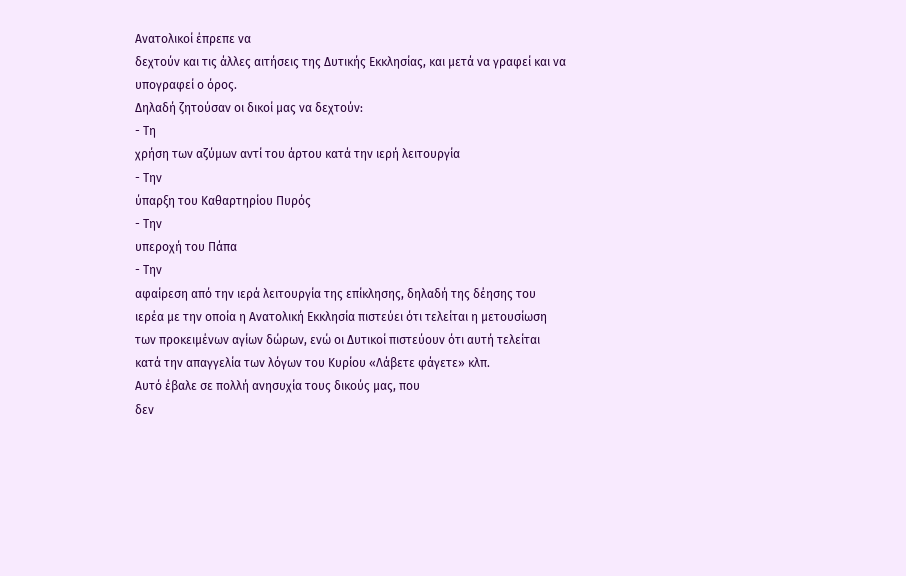Ανατολικοί έπρεπε να
δεχτούν και τις άλλες αιτήσεις της Δυτικής Εκκλησίας, και μετά να γραφεί και να
υπογραφεί ο όρος.
Δηλαδή ζητούσαν οι δικοί μας να δεχτούν:
- Τη
χρήση των αζύμων αντί του άρτου κατά την ιερή λειτουργία
- Την
ύπαρξη του Καθαρτηρίου Πυρός
- Την
υπεροχή του Πάπα
- Την
αφαίρεση από την ιερά λειτουργία της επίκλησης, δηλαδή της δέησης του
ιερέα με την οποία η Ανατολική Εκκλησία πιστεύει ότι τελείται η μετουσίωση
των προκειμένων αγίων δώρων, ενώ οι Δυτικοί πιστεύουν ότι αυτή τελείται
κατά την απαγγελία των λόγων του Κυρίου «Λάβετε φάγετε» κλπ.
Αυτό έβαλε σε πολλή ανησυχία τους δικούς μας, που
δεν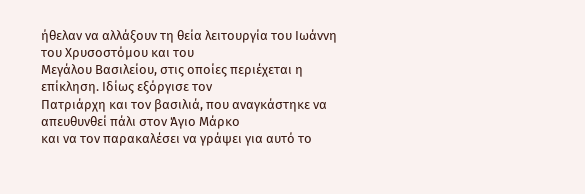ήθελαν να αλλάξουν τη θεία λειτουργία του Ιωάννη του Χρυσοστόμου και του
Μεγάλου Βασιλείου, στις οποίες περιέχεται η επίκληση. Ιδίως εξόργισε τον
Πατριάρχη και τον βασιλιά, που αναγκάστηκε να απευθυνθεί πάλι στον Άγιο Μάρκο
και να τον παρακαλέσει να γράψει για αυτό το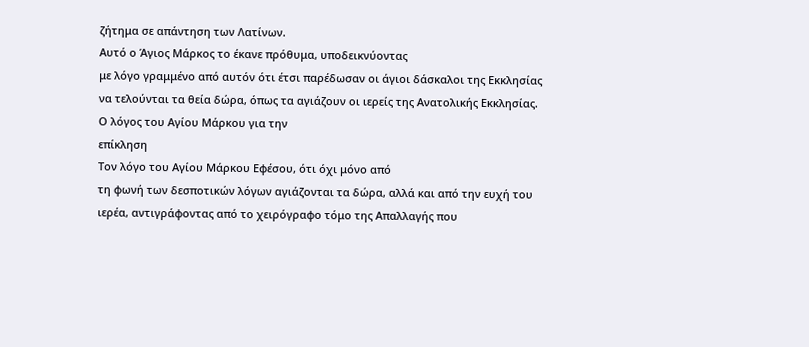ζήτημα σε απάντηση των Λατίνων.
Αυτό ο Άγιος Μάρκος το έκανε πρόθυμα, υποδεικνύοντας
με λόγο γραμμένο από αυτόν ότι έτσι παρέδωσαν οι άγιοι δάσκαλοι της Εκκλησίας
να τελούνται τα θεία δώρα, όπως τα αγιάζουν οι ιερείς της Ανατολικής Εκκλησίας.
Ο λόγος του Αγίου Μάρκου για την
επίκληση
Τον λόγο του Αγίου Μάρκου Εφέσου, ότι όχι μόνο από
τη φωνή των δεσποτικών λόγων αγιάζονται τα δώρα, αλλά και από την ευχή του
ιερέα, αντιγράφοντας από το χειρόγραφο τόμο της Απαλλαγής που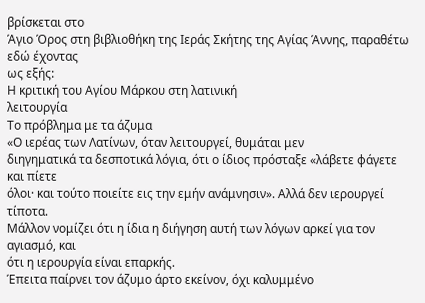βρίσκεται στο
Άγιο Όρος στη βιβλιοθήκη της Ιεράς Σκήτης της Αγίας Άννης, παραθέτω εδώ έχοντας
ως εξής:
Η κριτική του Αγίου Μάρκου στη λατινική
λειτουργία
Το πρόβλημα με τα άζυμα
«Ο ιερέας των Λατίνων, όταν λειτουργεί, θυμάται μεν
διηγηματικά τα δεσποτικά λόγια, ότι ο ίδιος πρόσταξε «λάβετε φάγετε και πίετε
όλοι· και τούτο ποιείτε εις την εμήν ανάμνησιν». Αλλά δεν ιερουργεί τίποτα.
Μάλλον νομίζει ότι η ίδια η διήγηση αυτή των λόγων αρκεί για τον αγιασμό, και
ότι η ιερουργία είναι επαρκής.
Έπειτα παίρνει τον άζυμο άρτο εκείνον, όχι καλυμμένο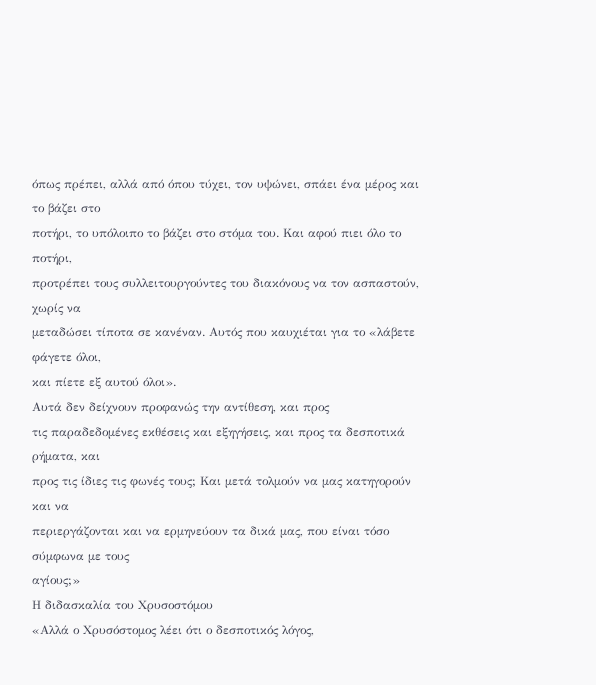όπως πρέπει, αλλά από όπου τύχει, τον υψώνει, σπάει ένα μέρος και το βάζει στο
ποτήρι, το υπόλοιπο το βάζει στο στόμα του. Και αφού πιει όλο το ποτήρι,
προτρέπει τους συλλειτουργούντες του διακόνους να τον ασπαστούν, χωρίς να
μεταδώσει τίποτα σε κανέναν. Αυτός που καυχιέται για το «λάβετε φάγετε όλοι,
και πίετε εξ αυτού όλοι».
Αυτά δεν δείχνουν προφανώς την αντίθεση, και προς
τις παραδεδομένες εκθέσεις και εξηγήσεις, και προς τα δεσποτικά ρήματα, και
προς τις ίδιες τις φωνές τους; Και μετά τολμούν να μας κατηγορούν και να
περιεργάζονται και να ερμηνεύουν τα δικά μας, που είναι τόσο σύμφωνα με τους
αγίους;»
Η διδασκαλία του Χρυσοστόμου
«Αλλά ο Χρυσόστομος λέει ότι ο δεσποτικός λόγος,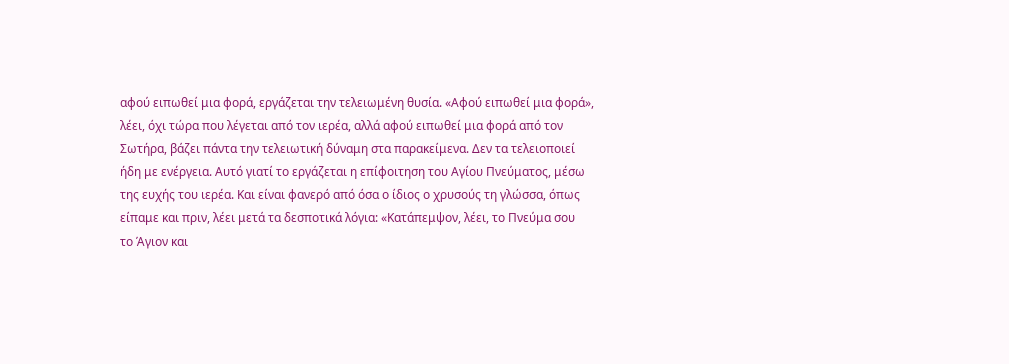αφού ειπωθεί μια φορά, εργάζεται την τελειωμένη θυσία. «Αφού ειπωθεί μια φορά»,
λέει, όχι τώρα που λέγεται από τον ιερέα, αλλά αφού ειπωθεί μια φορά από τον
Σωτήρα, βάζει πάντα την τελειωτική δύναμη στα παρακείμενα. Δεν τα τελειοποιεί
ήδη με ενέργεια. Αυτό γιατί το εργάζεται η επίφοιτηση του Αγίου Πνεύματος, μέσω
της ευχής του ιερέα. Και είναι φανερό από όσα ο ίδιος ο χρυσούς τη γλώσσα, όπως
είπαμε και πριν, λέει μετά τα δεσποτικά λόγια: «Κατάπεμψον, λέει, το Πνεύμα σου
το Άγιον και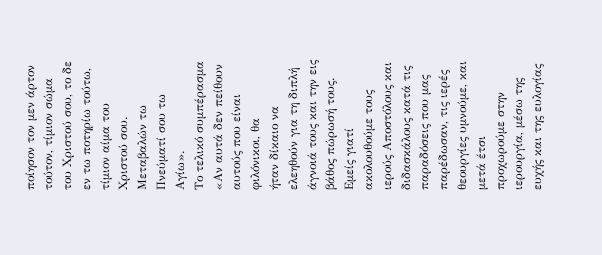ποίησον τον μεν άρτον τούτον, τίμιον σώμα του Χριστού σου, το δε
εν τω ποτηρίω τούτω, τίμιον αίμα του Χριστού σου. Μεταβαλών τω Πνεύματί σου τω
Αγίω».
Το τελικό συμπέρασμα
«Αν αυτά δεν πείθουν αυτούς που είναι φιλόνικοι, θα
ήταν δίκαιο να ελεηθούν για τη διπλή άγνοιά τους και την εις βάθος πώρωσή τους.
Εμείς γιατί ακολουθούμε τους ιερούς Αποστόλους και διδασκάλους κατά τις
παραδόσεις που μας παρέδωσαν, τις ιερές θεουργίες υμνούμε, και μετά έτσι
προχωρούμε στην ιερουργία, μέσω της ευχής και της ευλογίας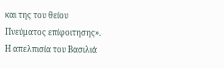και της του θείου
Πνεύματος επίφοιτησης».
Η απελπισία του Βασιλιά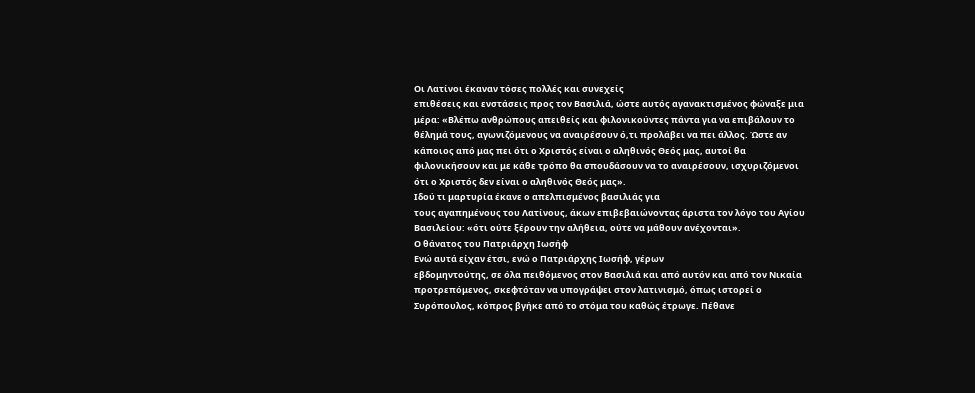Οι Λατίνοι έκαναν τόσες πολλές και συνεχείς
επιθέσεις και ενστάσεις προς τον Βασιλιά, ώστε αυτός αγανακτισμένος φώναξε μια
μέρα: «Βλέπω ανθρώπους απειθείς και φιλονικούντες πάντα για να επιβάλουν το
θέλημά τους, αγωνιζόμενους να αναιρέσουν ό,τι προλάβει να πει άλλος. Ώστε αν
κάποιος από μας πει ότι ο Χριστός είναι ο αληθινός Θεός μας, αυτοί θα
φιλονικήσουν και με κάθε τρόπο θα σπουδάσουν να το αναιρέσουν, ισχυριζόμενοι
ότι ο Χριστός δεν είναι ο αληθινός Θεός μας».
Ιδού τι μαρτυρία έκανε ο απελπισμένος βασιλιάς για
τους αγαπημένους του Λατίνους, άκων επιβεβαιώνοντας άριστα τον λόγο του Αγίου
Βασιλείου: «ότι ούτε ξέρουν την αλήθεια, ούτε να μάθουν ανέχονται».
Ο θάνατος του Πατριάρχη Ιωσήφ
Ενώ αυτά είχαν έτσι, ενώ ο Πατριάρχης Ιωσήφ, γέρων
εβδομηντούτης, σε όλα πειθόμενος στον Βασιλιά και από αυτόν και από τον Νικαία
προτρεπόμενος, σκεφτόταν να υπογράψει στον λατινισμό, όπως ιστορεί ο
Συρόπουλος, κόπρος βγήκε από το στόμα του καθώς έτρωγε. Πέθανε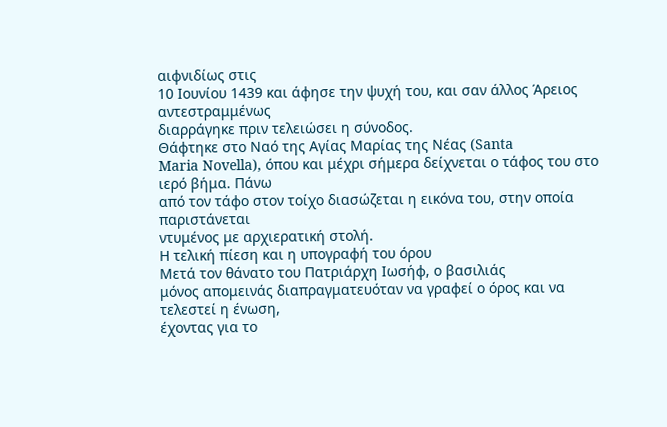αιφνιδίως στις
10 Ιουνίου 1439 και άφησε την ψυχή του, και σαν άλλος Άρειος αντεστραμμένως
διαρράγηκε πριν τελειώσει η σύνοδος.
Θάφτηκε στο Ναό της Αγίας Μαρίας της Νέας (Santa
Maria Novella), όπου και μέχρι σήμερα δείχνεται ο τάφος του στο ιερό βήμα. Πάνω
από τον τάφο στον τοίχο διασώζεται η εικόνα του, στην οποία παριστάνεται
ντυμένος με αρχιερατική στολή.
Η τελική πίεση και η υπογραφή του όρου
Μετά τον θάνατο του Πατριάρχη Ιωσήφ, ο βασιλιάς
μόνος απομεινάς διαπραγματευόταν να γραφεί ο όρος και να τελεστεί η ένωση,
έχοντας για το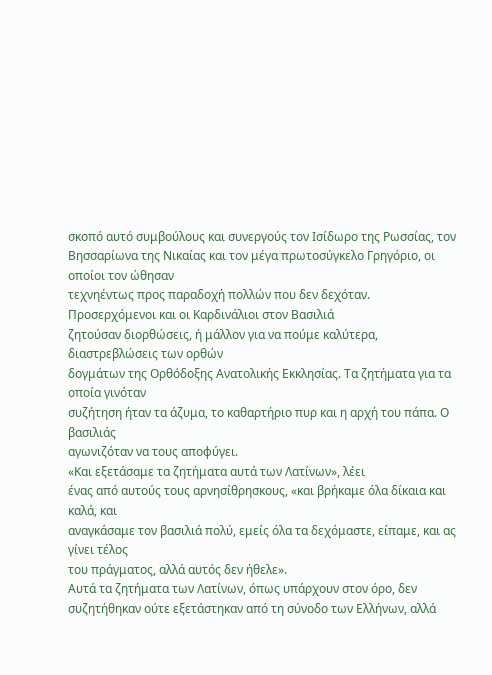σκοπό αυτό συμβούλους και συνεργούς τον Ισίδωρο της Ρωσσίας, τον
Βησσαρίωνα της Νικαίας και τον μέγα πρωτοσύγκελο Γρηγόριο, οι οποίοι τον ώθησαν
τεχνηέντως προς παραδοχή πολλών που δεν δεχόταν.
Προσερχόμενοι και οι Καρδινάλιοι στον Βασιλιά
ζητούσαν διορθώσεις, ή μάλλον για να πούμε καλύτερα, διαστρεβλώσεις των ορθών
δογμάτων της Ορθόδοξης Ανατολικής Εκκλησίας. Τα ζητήματα για τα οποία γινόταν
συζήτηση ήταν τα άζυμα, το καθαρτήριο πυρ και η αρχή του πάπα. Ο βασιλιάς
αγωνιζόταν να τους αποφύγει.
«Και εξετάσαμε τα ζητήματα αυτά των Λατίνων», λέει
ένας από αυτούς τους αρνησίθρησκους, «και βρήκαμε όλα δίκαια και καλά, και
αναγκάσαμε τον βασιλιά πολύ, εμείς όλα τα δεχόμαστε, είπαμε, και ας γίνει τέλος
του πράγματος, αλλά αυτός δεν ήθελε».
Αυτά τα ζητήματα των Λατίνων, όπως υπάρχουν στον όρο, δεν συζητήθηκαν ούτε εξετάστηκαν από τη σύνοδο των Ελλήνων, αλλά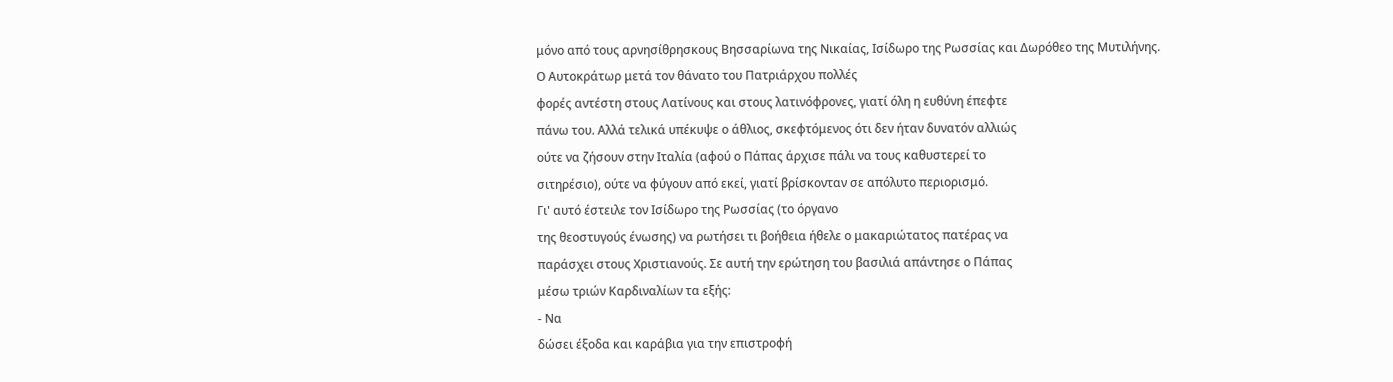μόνο από τους αρνησίθρησκους Βησσαρίωνα της Νικαίας, Ισίδωρο της Ρωσσίας και Δωρόθεο της Μυτιλήνης.
Ο Αυτοκράτωρ μετά τον θάνατο του Πατριάρχου πολλές
φορές αντέστη στους Λατίνους και στους λατινόφρονες, γιατί όλη η ευθύνη έπεφτε
πάνω του. Αλλά τελικά υπέκυψε ο άθλιος, σκεφτόμενος ότι δεν ήταν δυνατόν αλλιώς
ούτε να ζήσουν στην Ιταλία (αφού ο Πάπας άρχισε πάλι να τους καθυστερεί το
σιτηρέσιο), ούτε να φύγουν από εκεί, γιατί βρίσκονταν σε απόλυτο περιορισμό.
Γι' αυτό έστειλε τον Ισίδωρο της Ρωσσίας (το όργανο
της θεοστυγούς ένωσης) να ρωτήσει τι βοήθεια ήθελε ο μακαριώτατος πατέρας να
παράσχει στους Χριστιανούς. Σε αυτή την ερώτηση του βασιλιά απάντησε ο Πάπας
μέσω τριών Καρδιναλίων τα εξής:
- Να
δώσει έξοδα και καράβια για την επιστροφή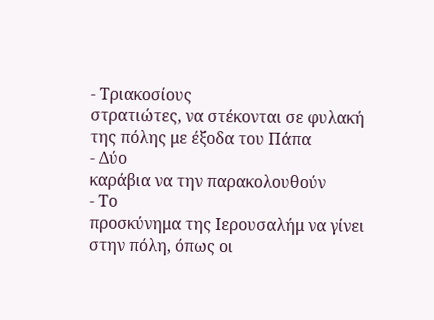- Τριακοσίους
στρατιώτες, να στέκονται σε φυλακή της πόλης με έξοδα του Πάπα
- Δύο
καράβια να την παρακολουθούν
- Το
προσκύνημα της Ιερουσαλήμ να γίνει στην πόλη, όπως οι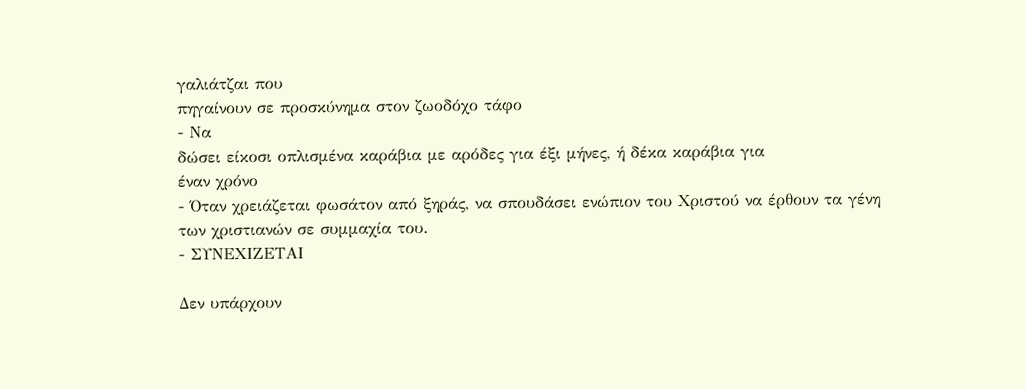γαλιάτζαι που
πηγαίνουν σε προσκύνημα στον ζωοδόχο τάφο
- Να
δώσει είκοσι οπλισμένα καράβια με αρόδες για έξι μήνες, ή δέκα καράβια για
έναν χρόνο
- Όταν χρειάζεται φωσάτον από ξηράς, να σπουδάσει ενώπιον του Χριστού να έρθουν τα γένη των χριστιανών σε συμμαχία του.
- ΣΥΝΕΧΙΖΕΤΑΙ

Δεν υπάρχουν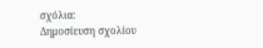σχόλια:
Δημοσίευση σχολίου